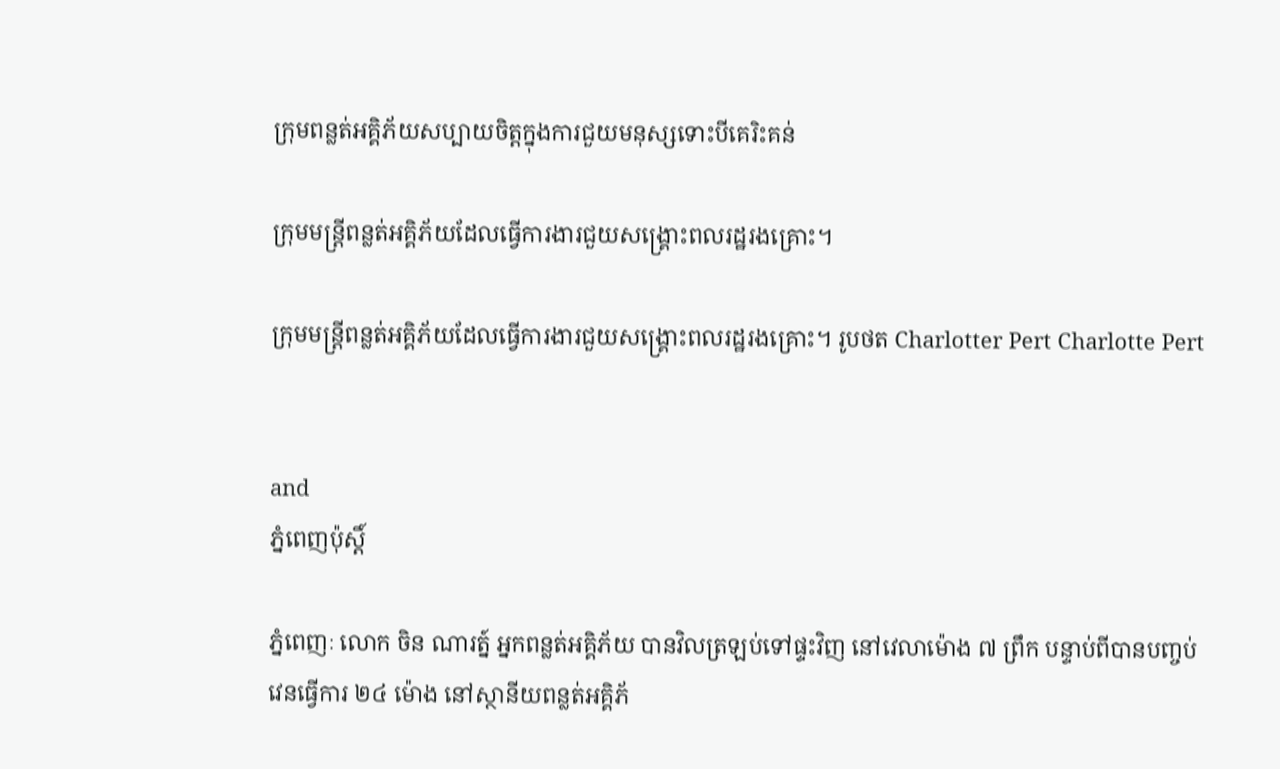ក្រុមពន្លត់អគ្គិភ័យសប្បាយចិត្តក្នុងការជួយមនុស្សទោះបីគេរិះគន់

ក្រុមមន្ត្រីពន្លត់អគ្គិភ័យដែលធ្វើការងារជួយសង្គ្រោះពលរដ្ឋរងគ្រោះ។

ក្រុមមន្ត្រីពន្លត់អគ្គិភ័យដែលធ្វើការងារជួយសង្គ្រោះពលរដ្ឋរងគ្រោះ។ រូបថត Charlotter Pert Charlotte Pert


and
ភ្នំពេញប៉ុស្តិ៍

ភ្នំពេញៈ លោក ចិន ណារត្ន៍ អ្នកពន្លត់អគ្គិភ័យ បានវិលត្រឡប់ទៅផ្ទះវិញ នៅវេលាម៉ោង ៧ ព្រឹក បន្ទាប់ពីបានបញ្ចប់វេនធ្វើការ ២៤ ម៉ោង នៅស្ថានីយពន្លត់អគ្គិភ័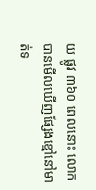យ ផ្លូវ ៣៦០ ពេលនោះ លោកបានមើលឃើញផ្សែងខ្មៅនៅមាត់ទ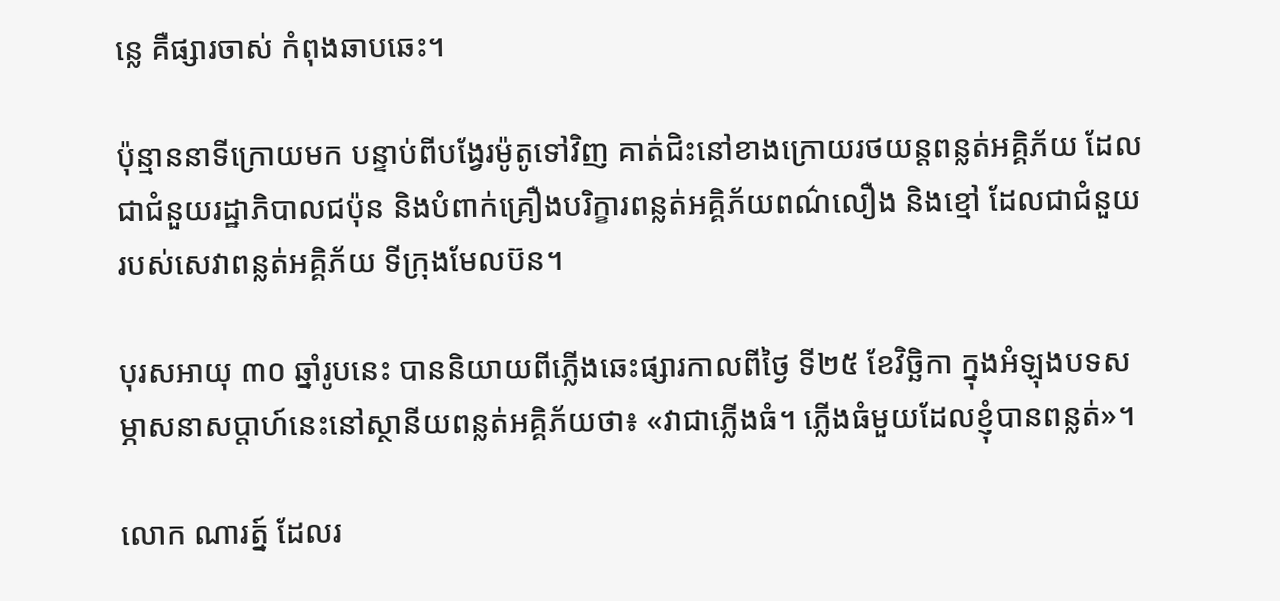ន្លេ គឺផ្សារចាស់ កំពុងឆាបឆេះ។

ប៉ុន្មាននាទីក្រោយមក បន្ទាប់ពីបង្វែរម៉ូតូទៅវិញ គាត់ជិះនៅខាងក្រោយរថយន្តពន្លត់អគ្គិភ័យ ដែលជាជំនួយរដ្ឋាភិបាលជប៉ុន និងបំពាក់គ្រឿងបរិក្ខារពន្លត់អគ្គិភ័យពណ៌លឿង និងខ្មៅ ដែលជាជំនួយរបស់សេវាពន្លត់អគ្គិភ័យ ទីក្រុងមែលប៊ន។

បុរសអាយុ ៣០ ឆ្នាំរូបនេះ បាននិយាយពីភ្លើងឆេះផ្សារកាលពីថ្ងៃ ទី២៥ ខែវិច្ឆិកា ក្នុងអំឡុងបទសម្ភាសនាសប្តាហ៍នេះនៅស្ថានីយពន្លត់អគ្គិភ័យថា៖ «វាជាភ្លើងធំ។ ភ្លើងធំមួយដែលខ្ញុំបានពន្លត់»។

លោក ណារត្ន៍ ដែលរ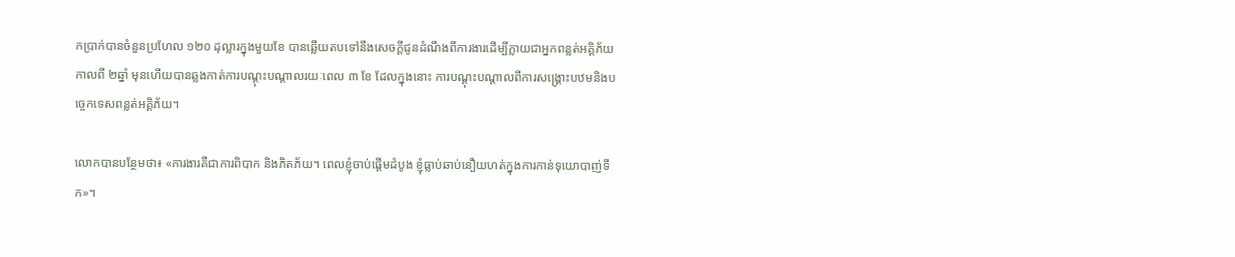កប្រាក់បានចំនួនប្រហែល ១២០ ដុល្លារក្នុងមួយខែ បានឆ្លើយតបទៅនឹងសេចក្តីជូនដំណឹងពីការងារដើម្បីក្លាយជាអ្នកពន្លត់អគ្គិភ័យ កាលពី ២ឆ្នាំ មុនហើយបានឆ្លងកាត់ការបណ្តុះបណ្តាលរយៈពេល ៣ ខែ ដែលក្នុងនោះ ការបណ្តុះបណ្តាលពីការសង្គ្រោះបឋមនិងបច្ចេកទេសពន្លត់អគ្គិភ័យ។

លោកបានបន្ថែមថា៖ «ការងារគឺជាការពិបាក និងភិតភ័យ។ ពេលខ្ញុំចាប់ផ្តើមដំបូង ខ្ញុំធ្លាប់ឆាប់នឿយហត់ក្នុងការកាន់ទុយោបាញ់ទឹក»។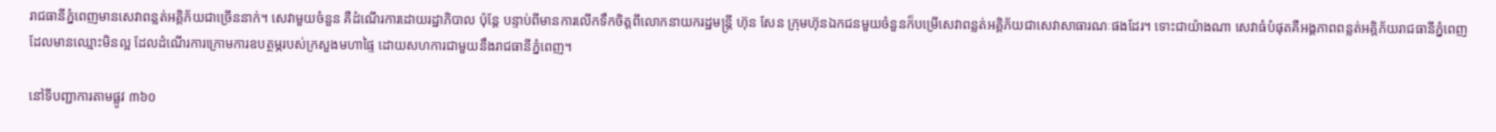រាជធានីភ្នំពេញមានសេវាពន្លត់អគ្គិភ័យជាច្រើននាក់។ សេវាមួយចំនួន គឺដំណើរការដោយរដ្ឋាភិបាល ប៉ុន្តែ បន្ទាប់ពីមានការលើកទឹកចិត្តពីលោកនាយករដ្ឋមន្ត្រី ហ៊ុន សែន ក្រុមហ៊ុនឯកជនមួយចំនួនក៏បម្រើសេវាពន្លត់អគ្គិភ័យជាសេវាសាធារណៈផងដែរ។ ទោះជាយ៉ាងណា សេវាធំបំផុតគឺអង្គភាពពន្លត់អគ្គិភ័យរាជធានីភ្នំពេញដែលមានឈ្មោះមិនល្អ ដែលដំណើរការក្រោមការឧបត្ថម្ភរបស់ក្រសួងមហាផ្ទៃ ដោយសហការជាមួយនឹងរាជធានីភ្នំពេញ។

នៅទីបញ្ជាការតាមផ្លូវ ៣៦០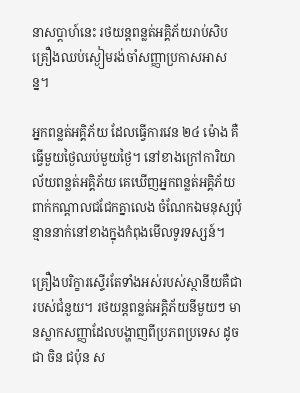នាសប្តាហ៍នេះ រថយន្តពន្លត់អគ្គិភ័យរាប់សិបគ្រឿងឈប់ស្ងៀមរង់ចាំសញ្ញាប្រកាសអាសន្ន។

អ្នកពន្លត់អគ្គិភ័យ ដែលធ្វើការវេន ២៤ ម៉ោង គឺធ្វើមួយថ្ងៃឈប់មួយថ្ងៃ។ នៅខាងក្រៅការិយាល័យពន្លត់អគ្គិភ័យ គេឃើញអ្នកពន្លត់អគ្គិភ័យពាក់កណ្តាលជជែកគ្នាលេង ចំណែកឯមនុស្សប៉ុន្មាននាក់នៅខាងក្នុងកំពុងមើលទូរទស្សន៍។

គ្រឿងបរិក្ខារស្ទើរតែទាំងអស់របស់ស្ថានីយគឺជារបស់ជំនួយ។ រថយន្តពន្លត់អគ្គិភ័យនីមួយៗ មានស្លាកសញ្ញាដែលបង្ហាញពីប្រភពប្រទេស ដូចជា ចិន ជប៉ុន ស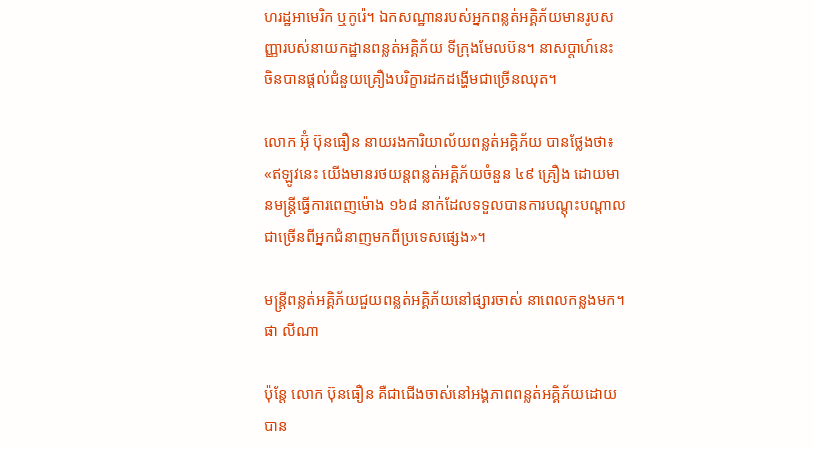ហរដ្ឋអាមេរិក ឬកូរ៉េ។ ឯកសណ្ឋានរបស់អ្នកពន្លត់អគ្គិភ័យមានរូបសញ្ញារបស់នាយកដ្ឋានពន្លត់អគ្គិភ័យ ទីក្រុងមែលប៊ន។ នាសប្តាហ៍នេះ ចិនបានផ្តល់ជំនួយគ្រឿងបរិក្ខារដកដង្ហើមជាច្រើនឈុត។

លោក អ៊ុំ ប៊ុនធឿន នាយរងការិយាល័យពន្លត់អគ្គិភ័យ បានថ្លែងថា៖ «ឥឡូវនេះ យើងមានរថយន្តពន្លត់អគ្គិភ័យចំនួន ៤៩ គ្រឿង ដោយមានមន្ត្រីធ្វើការពេញម៉ោង ១៦៨ នាក់ដែលទទួលបានការបណ្តុះបណ្តាលជាច្រើនពីអ្នកជំនាញមកពីប្រទេសផ្សេង»។

មន្ត្រីពន្លត់អគ្គិភ័យជួយពន្លត់អគ្គិភ័យនៅផ្សារចាស់ នាពេលកន្លងមក។ ផា លីណា

ប៉ុន្តែ លោក ប៊ុនធឿន គឺជាជើងចាស់នៅអង្គភាពពន្លត់អគ្គិភ័យដោយបាន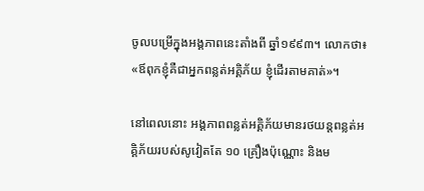ចូលបម្រើក្នុងអង្គភាពនេះតាំងពី ឆ្នាំ១៩៩៣។ លោកថា៖ «ឪពុកខ្ញុំគឺជាអ្នកពន្លត់អគ្គិភ័យ ខ្ញុំដើរតាមគាត់»។

នៅពេលនោះ អង្គភាពពន្លត់អគ្គិភ័យមានរថយន្តពន្លត់អគ្គិភ័យរបស់សូវៀតតែ ១០ គ្រឿងប៉ុណ្ណោះ និងម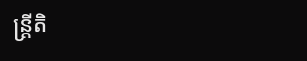ន្ត្រីតិ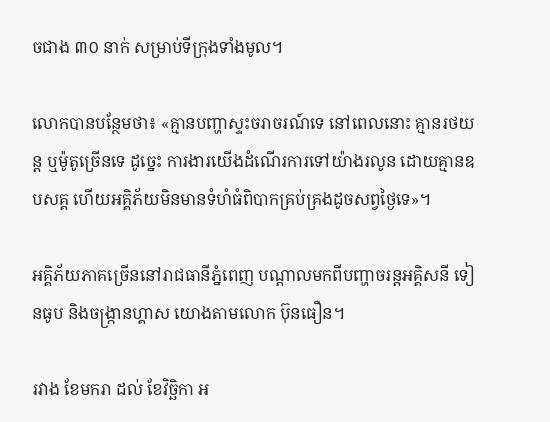ចជាង ៣០ នាក់ សម្រាប់ទីក្រុងទាំងមូល។

លោកបានបន្ថែមថា៖ «គ្មានបញ្ហាស្ទះចរាចរណ៍ទេ នៅពេលនោះ គ្មានរថយន្ត ឬម៉ូតូច្រើនទេ ដូច្នេះ ការងារយើងដំណើរការទៅយ៉ាងរលូន ដោយគ្មានឧបសគ្គ ហើយអគ្គិភ័យមិនមានទំហំធំពិបាកគ្រប់គ្រងដូចសព្វថ្ងៃទេ»។

អគ្គិភ័យភាគច្រើននៅរាជធានីភ្នំពេញ បណ្តាលមកពីបញ្ហាចរន្តអគ្គិសនី ទៀនធូប និងចង្ក្រានហ្គាស យោងតាមលោក ប៊ុនធឿន។

រវាង ខែមករា ដល់ ខែវិច្ឆិកា អ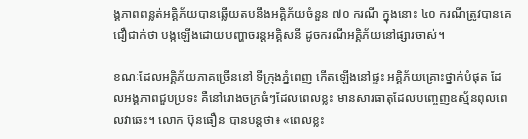ង្គភាពពន្លត់អគ្គិភ័យបានឆ្លើយតបនឹងអគ្គិភ័យចំនួន ៧០ ករណី ក្នុងនោះ ៤០ ករណីត្រូវបានគេជឿជាក់ថា បង្កឡើងដោយបញ្ហាចរន្តអគ្គិសនី ដូចករណីអគ្គិភ័យនៅផ្សារចាស់។

ខណៈដែលអគ្គិភ័យភាគច្រើននៅ ទីក្រុងភ្នំពេញ កើតឡើងនៅផ្ទះ អគ្គិភ័យគ្រោះថ្នាក់បំផុត ដែលអង្គភាពជួបប្រទះ គឺនៅរោងចក្រធំៗដែលពេលខ្លះ មានសារធាតុដែលបញ្ចេញឧស្ម័នពុលពេលវាឆេះ។ លោក ប៊ុនធឿន បានបន្តថា៖ «ពេលខ្លះ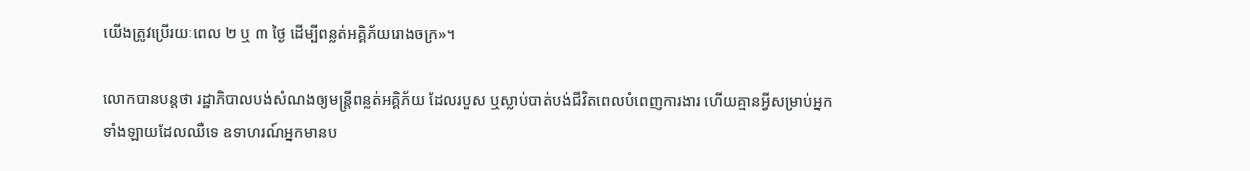យើងត្រូវប្រើរយៈពេល ២ ឬ ៣ ថ្ងៃ ដើម្បីពន្លត់អគ្គិភ័យរោងចក្រ»។

លោកបានបន្តថា រដ្ឋាភិបាលបង់សំណងឲ្យមន្ត្រីពន្លត់អគ្គិភ័យ ដែលរបួស ឬស្លាប់បាត់បង់ជីវិតពេលបំពេញការងារ ហើយគ្មានអ្វីសម្រាប់អ្នកទាំងឡាយដែលឈឺទេ ឧទាហរណ៍អ្នកមានប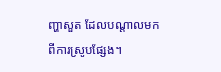ញ្ហាសួត ដែលបណ្តាលមកពីការស្រូបផ្សែង។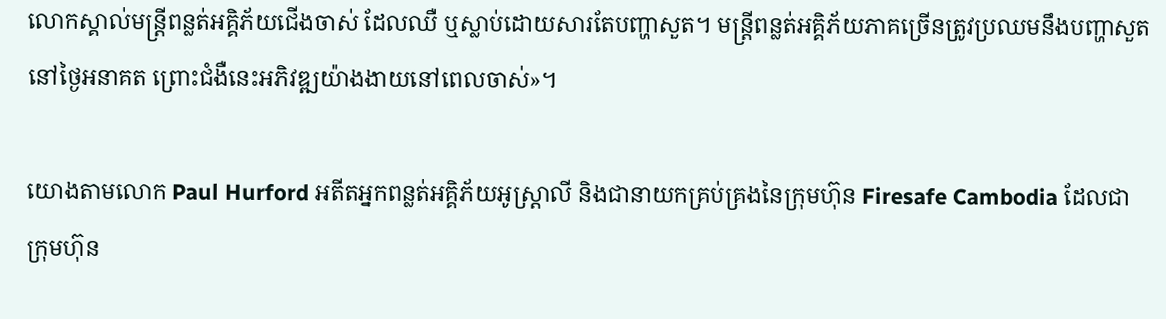លោកស្គាល់មន្ត្រីពន្លត់អគ្គិភ័យជើងចាស់ ដែលឈឺ ឬស្លាប់ដោយសារតែបញ្ហាសួត។ មន្ត្រីពន្លត់អគ្គិភ័យភាគច្រើនត្រូវប្រឈមនឹងបញ្ហាសួតនៅថ្ងៃអនាគត ព្រោះជំងឺនេះអភិវឌ្ឍយ៉ាងងាយនៅពេលចាស់»។

យោងតាមលោក Paul Hurford អតីតអ្នកពន្លត់អគ្គិភ័យអូស្ត្រាលី និងជានាយកគ្រប់គ្រងនៃក្រុមហ៊ុន Firesafe Cambodia ដែលជាក្រុមហ៊ុន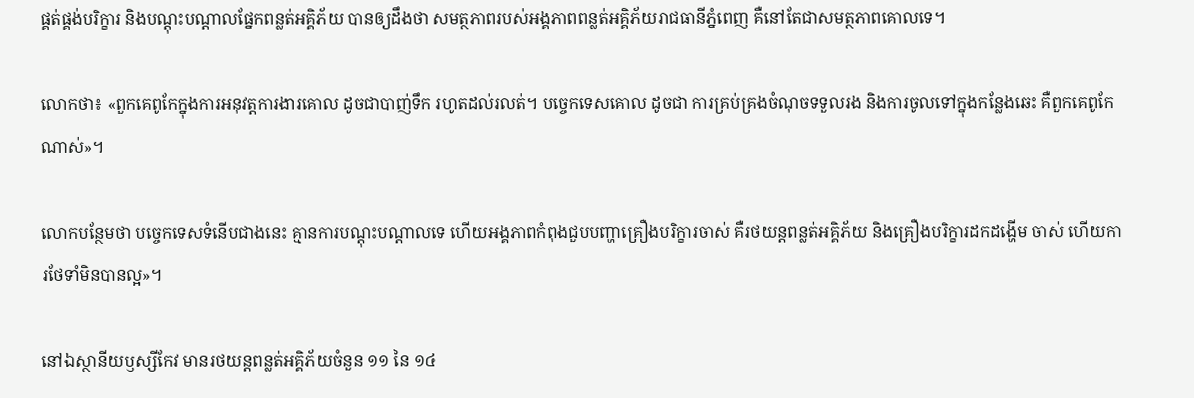ផ្គត់ផ្គង់បរិក្ខារ និងបណ្តុះបណ្តាលផ្នែកពន្លត់អគ្គិភ័យ បានឲ្យដឹងថា សមត្ថភាពរបស់អង្គភាពពន្លត់អគ្គិភ័យរាជធានីភ្នំពេញ គឺនៅតែជាសមត្ថភាពគោលទេ។

លោកថា៖ «ពួកគេពូកែក្នុងការអនុវត្តការងារគោល ដូចជាបាញ់ទឹក រហូតដល់រលត់។ បច្ចេកទេសគោល ដូចជា ការគ្រប់គ្រងចំណុចទទួលរង និងការចូលទៅក្នុងកន្លែងឆេះ គឺពួកគេពូកែណាស់»។

លោកបន្ថែមថា បច្ចេកទេសទំនើបជាងនេះ គ្មានការបណ្តុះបណ្តាលទេ ហើយអង្គភាពកំពុងជួបបញ្ហាគ្រឿងបរិក្ខារចាស់ គឺរថយន្តពន្លត់អគ្គិភ័យ និងគ្រឿងបរិក្ខារដកដង្ហើម ចាស់ ហើយការថែទាំមិនបានល្អ»។

នៅឯស្ថានីយឫស្សីកែវ មានរថយន្តពន្លត់អគ្គិភ័យចំនួន ១១ នៃ ១៤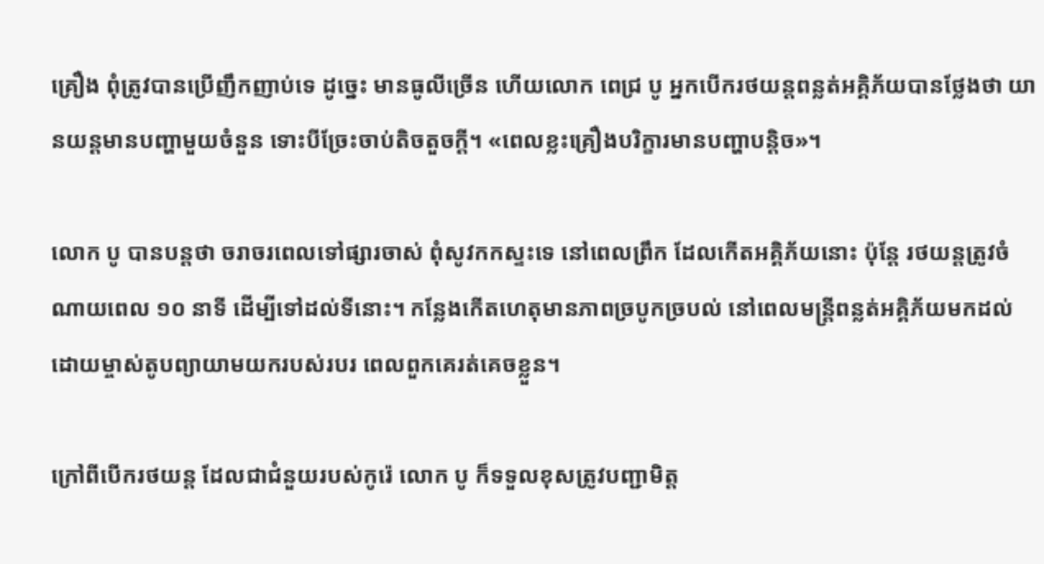គ្រឿង ពុំត្រូវបានប្រើញឹកញាប់ទេ ដូច្នេះ មានធូលីច្រើន ហើយលោក ពេជ្រ បូ អ្នកបើករថយន្តពន្លត់អគ្គិភ័យបានថ្លែងថា យានយន្តមានបញ្ហាមួយចំនួន ទោះបីច្រែះចាប់តិចតួចក្តី។ «ពេលខ្លះគ្រឿងបរិក្ខារមានបញ្ហាបន្តិច»។

លោក បូ បានបន្តថា ចរាចរពេលទៅផ្សារចាស់ ពុំសូវកកស្ទះទេ នៅពេលព្រឹក ដែលកើតអគ្គិភ័យនោះ ប៉ុន្តែ រថយន្តត្រូវចំណាយពេល ១០ នាទី ដើម្បីទៅដល់ទីនោះ។ កន្លែងកើតហេតុមានភាពច្របូកច្របល់ នៅពេលមន្ត្រីពន្លត់អគ្គិភ័យមកដល់ ដោយម្ចាស់តូបព្យាយាមយករបស់របរ ពេលពួកគេរត់គេចខ្លួន។

ក្រៅពីបើករថយន្ត ដែលជាជំនួយរបស់កូរ៉េ លោក បូ ក៏ទទួលខុសត្រូវបញ្ជាមិត្ត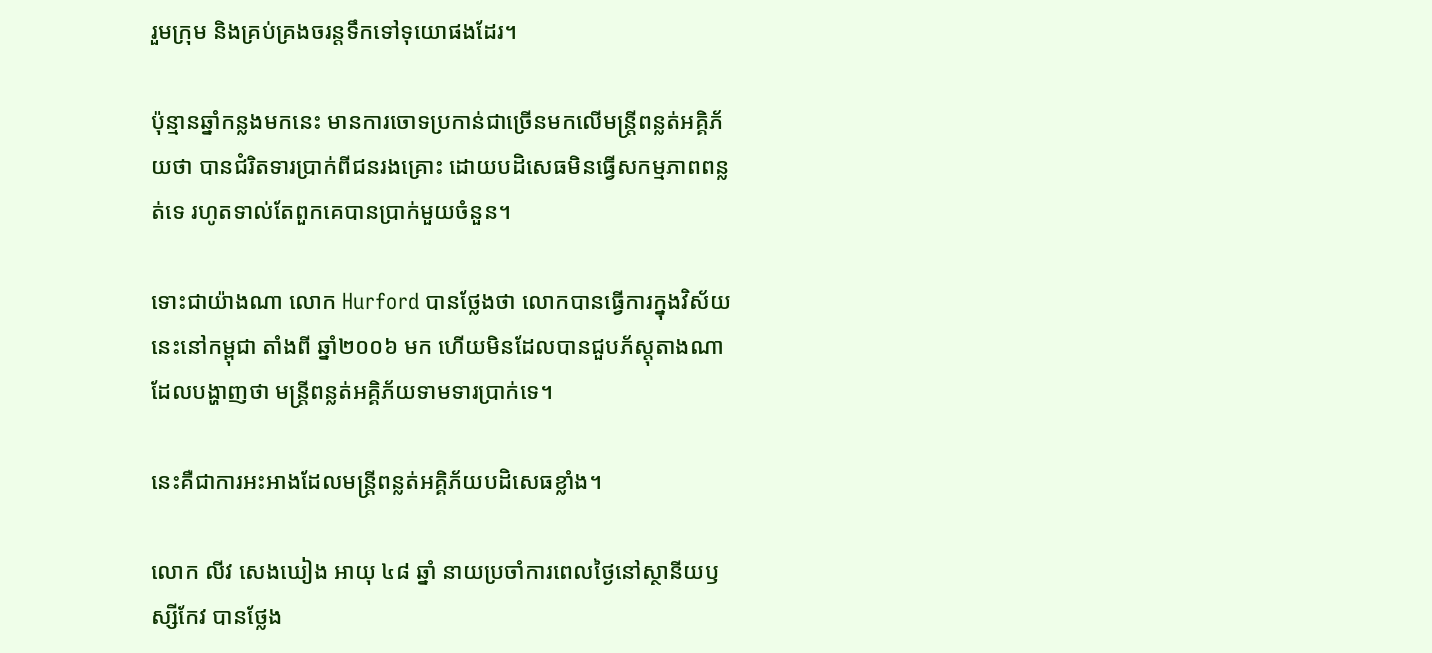រួមក្រុម និងគ្រប់គ្រងចរន្តទឹកទៅទុយោផងដែរ។

ប៉ុន្មានឆ្នាំកន្លងមកនេះ មានការចោទប្រកាន់ជាច្រើនមកលើមន្ត្រីពន្លត់អគ្គិភ័យថា បានជំរិតទារប្រាក់ពីជនរងគ្រោះ ដោយបដិសេធមិនធ្វើសកម្មភាពពន្លត់ទេ រហូតទាល់តែពួកគេបានប្រាក់មួយចំនួន។

ទោះជាយ៉ាងណា លោក Hurford បានថ្លែងថា លោកបានធ្វើការក្នុងវិស័យនេះនៅកម្ពុជា តាំងពី ឆ្នាំ២០០៦ មក ហើយមិនដែលបានជួបភ័ស្តុតាងណាដែលបង្ហាញថា មន្ត្រីពន្លត់អគ្គិភ័យទាមទារប្រាក់ទេ។

នេះគឺជាការអះអាងដែលមន្ត្រីពន្លត់អគ្គិភ័យបដិសេធខ្លាំង។

លោក លីវ សេងឃៀង អាយុ ៤៨ ឆ្នាំ នាយប្រចាំការពេលថ្ងៃនៅស្ថានីយឫស្សីកែវ បានថ្លែង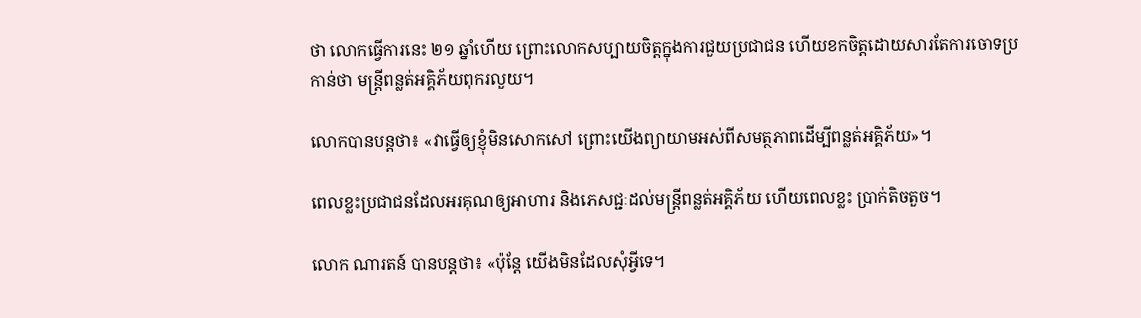ថា លោកធ្វើការនេះ ២១ ឆ្នាំហើយ ព្រោះលោកសប្បាយចិត្តក្នុងការជួយប្រជាជន ហើយខកចិត្តដោយសារតែការចោទប្រកាន់ថា មន្ត្រីពន្លត់អគ្គិភ័យពុករលួយ។

លោកបានបន្តថា៖ «វាធ្វើឲ្យខ្ញុំមិនសោកសៅ ព្រោះយើងព្យាយាមអស់ពីសមត្ថភាពដើម្បីពន្លត់អគ្គិភ័យ»។

ពេលខ្លះប្រជាជនដែលអរគុណឲ្យអាហារ និងភេសជ្ជៈដល់មន្ត្រីពន្លត់អគ្គិភ័យ ហើយពេលខ្លះ ប្រាក់តិចតួច។

លោក ណារតន៍ បានបន្តថា៖ «ប៉ុន្តែ យើងមិនដែលសុំអ្វីទេ។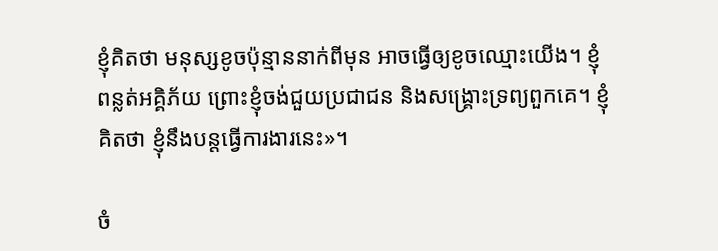ខ្ញុំគិតថា មនុស្សខូចប៉ុន្មាននាក់ពីមុន អាចធ្វើឲ្យខូចឈ្មោះយើង។ ខ្ញុំពន្លត់អគ្គិភ័យ ព្រោះខ្ញុំចង់ជួយប្រជាជន និងសង្គ្រោះទ្រព្យពួកគេ។ ខ្ញុំគិតថា ខ្ញុំនឹងបន្តធ្វើការងារនេះ»។

ចំ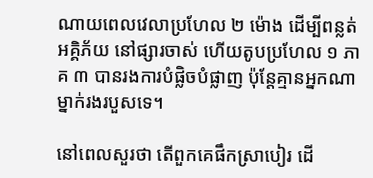ណាយពេលវេលាប្រហែល ២ ម៉ោង ដើម្បីពន្លត់អគ្គិភ័យ នៅផ្សារចាស់ ហើយតូបប្រហែល ១ ភាគ ៣ បានរងការបំផ្លិចបំផ្លាញ ប៉ុន្តែគ្មានអ្នកណាម្នាក់រងរបួសទេ។

នៅពេលសួរថា តើពួកគេផឹកស្រាបៀរ ដើ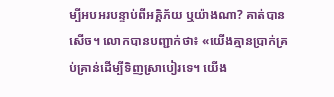ម្បីអបអរបន្ទាប់ពីអគ្គិភ័យ ឬយ៉ាងណា? គាត់បានសើច។ លោកបានបញ្ជាក់ថា៖ «យើងគ្មានប្រាក់គ្រប់គ្រាន់ដើម្បីទិញស្រាបៀរទេ។ យើង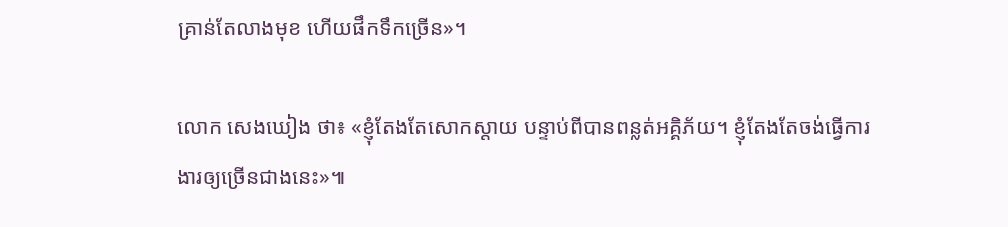គ្រាន់តែលាងមុខ ហើយផឹកទឹកច្រើន»។

លោក សេងឃៀង ថា៖ «ខ្ញុំតែងតែសោកស្តាយ បន្ទាប់ពីបានពន្លត់អគ្គិភ័យ។ ខ្ញុំតែងតែចង់ធ្វើការងារឲ្យច្រើនជាងនេះ»៕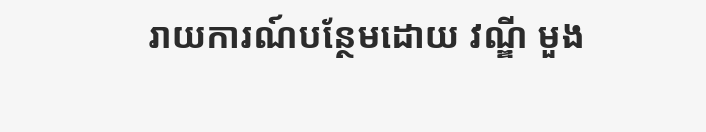រាយការណ៍បន្ថែមដោយ វណ្ឌី មួង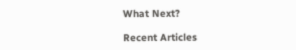What Next?

Recent Articles